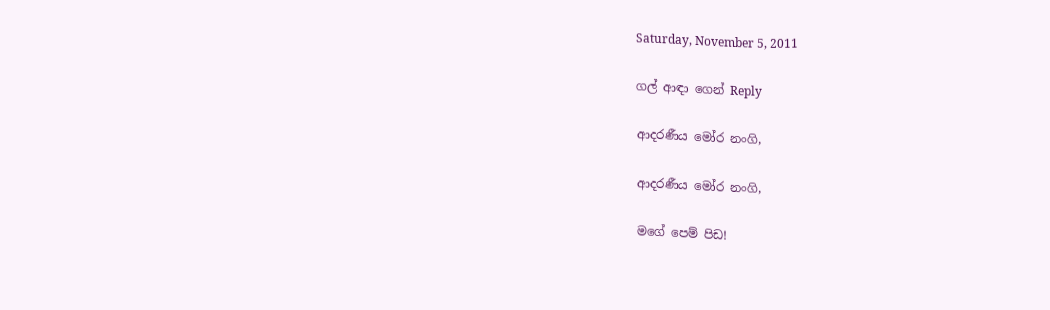Saturday, November 5, 2011

ගල් ආඳා ගෙන් Reply

ආදරණීය මෝර නංගි,

ආදරණීය මෝර නංගි,

මගේ පෙම් පිඩ!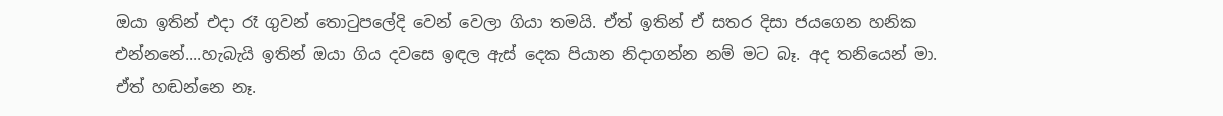ඔයා ඉතින් එදා රෑ ගුවන් තොටුපලේදි වෙන් වෙලා ගියා තමයි. ඒත් ඉතින් ඒ සතර දිසා ජයගෙන හනික එන්නනේ....හැබැයි ඉතින් ඔයා ගිය දවසෙ ඉඳල ඇස් දෙක පියාන නිදාගන්න නම් මට බෑ. අද තනියෙන් මා. ඒත් හඬන්නෙ නෑ.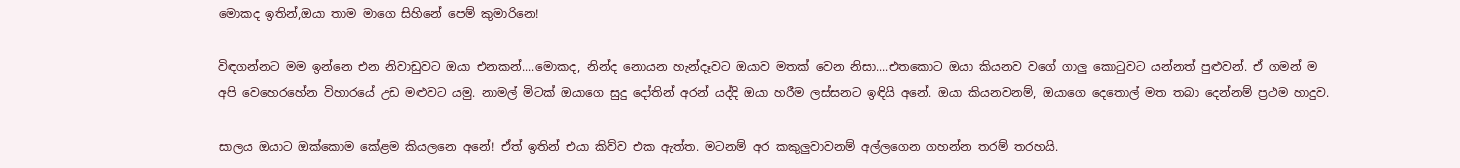මොකද ඉතින්,ඔයා තාම මාගෙ සිහිනේ පෙම් කුමාරිනෙ!

විඳගන්නට මම ඉන්නෙ එන නිවාඩුවට ඔයා එනකන්....මොකද, නින්ද නොයන හැන්දෑවට ඔයාව මතක් වෙන නිසා....එතකොට ඔයා කියනව වගේ ගාලු කොටුවට යන්නත් පුළුවන්. ඒ ගමන් ම අපි වෙහෙරහේන විහාරයේ උඩ මළුවට යමු. නාමල් මිටක් ඔයාගෙ සුදු දෝතින් අරන් යද්දි ඔයා හරීම ලස්සනට ඉඳියි අනේ. ඔයා කියනවනම්, ඔයාගෙ දෙතොල් මත තබා දෙන්නම් ප්‍රථම හාදුව.

සාලය ඔයාට ඔක්කොම කේළම කියලනෙ අනේ! ඒත් ඉතින් එයා කිව්ව එක ඇත්ත. මටනම් අර කකුලුවාවනම් අල්ලගෙන ගහන්න තරම් තරහයි.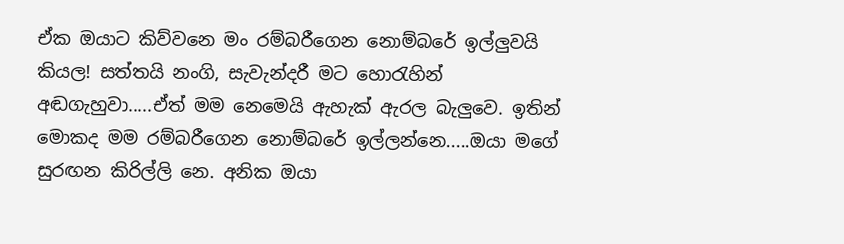ඒක ඔයාට කිව්වනෙ මං රම්බරීගෙන නොම්බරේ ඉල්ලුවයි කියල! සත්තයි නංගි, සැවැන්දරී මට හොරැහින් අඬගැහුවා.....ඒත් මම නෙමෙයි ඇහැක් ඇරල බැලුවෙ. ඉතින් මොකද මම රම්බරීගෙන නොම්බරේ ඉල්ලන්නෙ.....ඔයා මගේ සුරඟන කිරිල්ලි නෙ. අනික ඔයා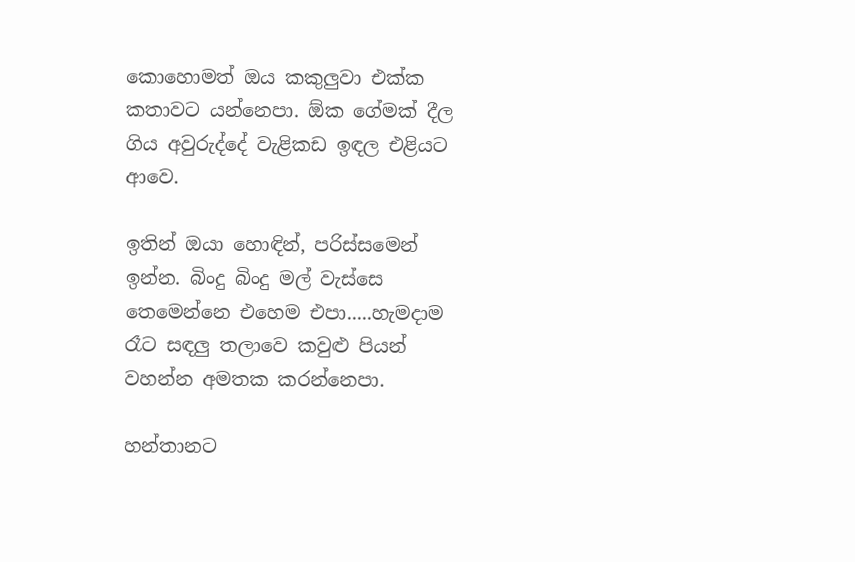කොහොමත් ඔය කකුලුවා එක්ක කතාවට යන්නෙපා. ඕක ගේමක් දීල ගිය අවුරුද්දේ වැළිකඩ ඉඳල එළියට ආවෙ.

ඉතින් ඔයා හොඳින්, පරිස්සමෙන් ඉන්න. බිංදු බිංදු මල් වැස්සෙ තෙමෙන්නෙ එහෙම එපා.....හැමදාම රෑට සඳලු තලාවෙ කවුළු පියන් වහන්න අමතක කරන්නෙපා.

හන්තානට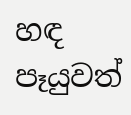හඳ පෑයුවත්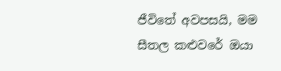ජීවිතේ අවපසයි, මම සීතල කළුවරේ ඔයා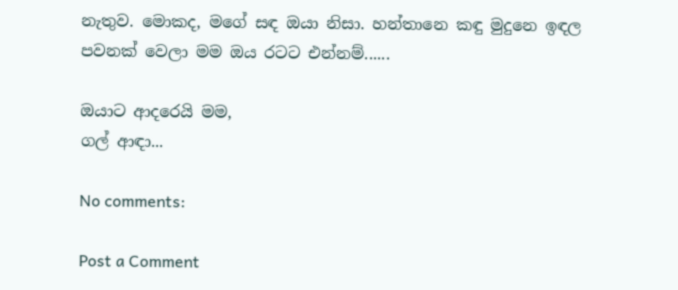නැතුව. මොකද, මගේ සඳ ඔයා නිසා. හන්තානෙ කඳු මුදුනෙ ඉඳල පවනක් වෙලා මම ඔය රටට එන්නම්......

ඔයාට ආදරෙයි මම,
ගල් ආඳා...

No comments:

Post a Comment